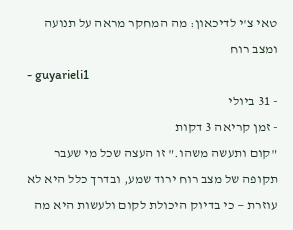טאי צ'י לדיכאון: מה המחקר מראה על תנועה ומצב רוח
- guyarieli1
- 31 ביולי
- זמן קריאה 3 דקות
"קום ותעשה משהו." זו העצה שכל מי שעבר תקופה של מצב רוח ירוד שמע, ובדרך כלל היא לא עוזרת — כי בדיוק היכולת לקום ולעשות היא מה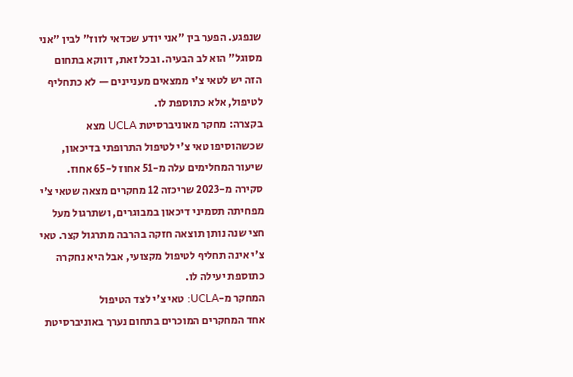שנפגע. הפער בין "אני יודע שכדאי לזוז" לבין "אני מסוגל" הוא לב הבעיה. ובכל זאת, דווקא בתחום הזה יש לטאי צ'י ממצאים מעניינים — לא כתחליף לטיפול, אלא כתוספת לו.
בקצרה: מחקר מאוניברסיטת UCLA מצא שכשהוסיפו טאי צ'י לטיפול התרופתי בדיכאון, שיעור המחלימים עלה מ-51 אחוז ל-65 אחוז. סקירה מ-2023 שריכזה 12 מחקרים מצאה שטאי צ'י מפחיתה תסמיני דיכאון במבוגרים, ושתרגול מעל חצי שנה נותן תוצאה חזקה בהרבה מתרגול קצר. טאי צ'י אינה תחליף לטיפול מקצועי, אבל היא נחקרה כתוספת יעילה לו.
המחקר מ-UCLA: טאי צ'י לצד הטיפול
אחד המחקרים המוכרים בתחום נערך באוניברסיטת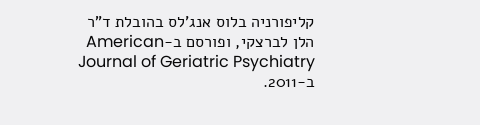קליפורניה בלוס אנג'לס בהובלת ד"ר הלן לברצקי, ופורסם ב-American Journal of Geriatric Psychiatry ב-2011.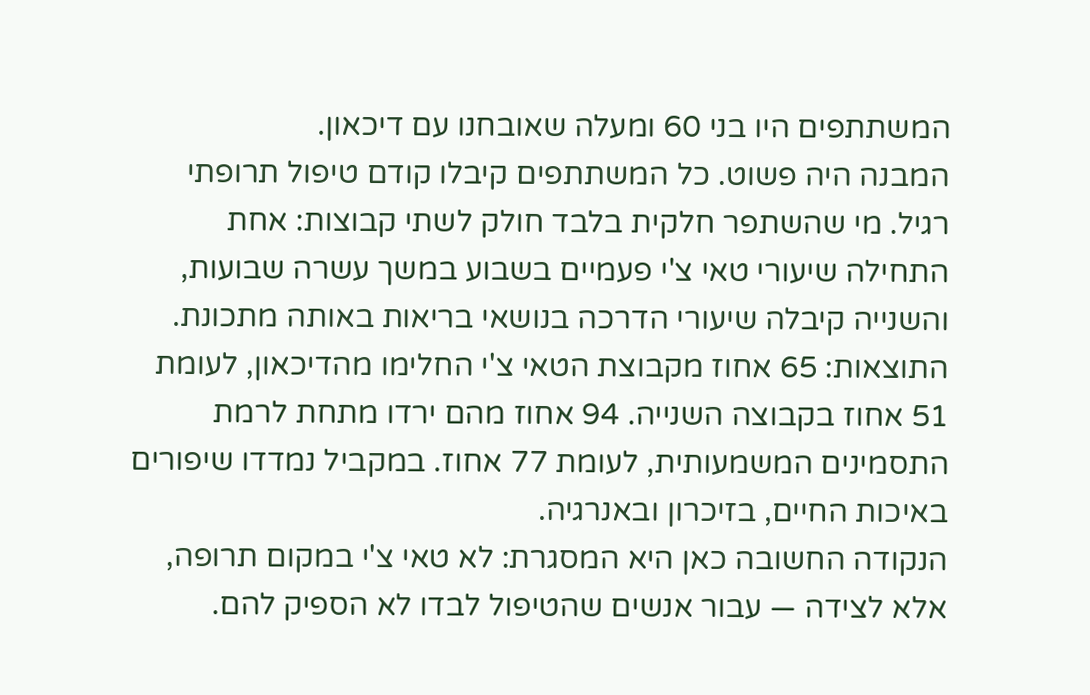המשתתפים היו בני 60 ומעלה שאובחנו עם דיכאון.
המבנה היה פשוט. כל המשתתפים קיבלו קודם טיפול תרופתי רגיל. מי שהשתפר חלקית בלבד חולק לשתי קבוצות: אחת התחילה שיעורי טאי צ'י פעמיים בשבוע במשך עשרה שבועות, והשנייה קיבלה שיעורי הדרכה בנושאי בריאות באותה מתכונת.
התוצאות: 65 אחוז מקבוצת הטאי צ'י החלימו מהדיכאון, לעומת 51 אחוז בקבוצה השנייה. 94 אחוז מהם ירדו מתחת לרמת התסמינים המשמעותית, לעומת 77 אחוז. במקביל נמדדו שיפורים באיכות החיים, בזיכרון ובאנרגיה.
הנקודה החשובה כאן היא המסגרת: לא טאי צ'י במקום תרופה, אלא לצידה — עבור אנשים שהטיפול לבדו לא הספיק להם.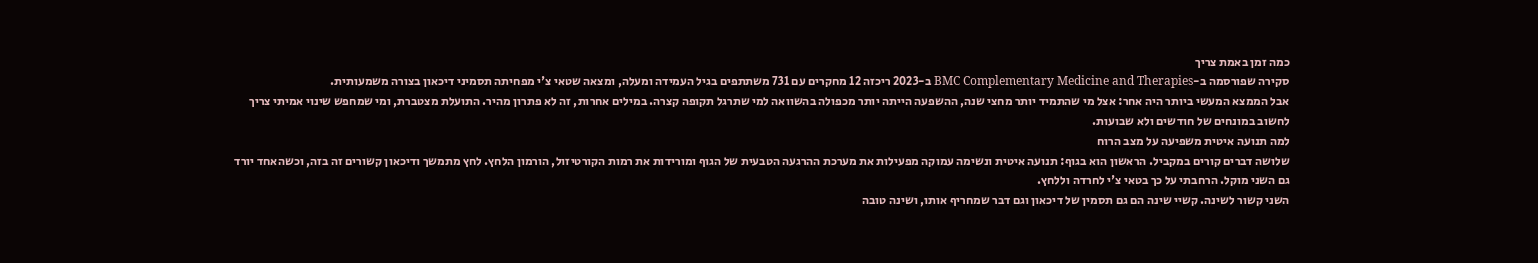כמה זמן באמת צריך
סקירה שפורסמה ב-BMC Complementary Medicine and Therapies ב-2023 ריכזה 12 מחקרים עם 731 משתתפים בגיל העמידה ומעלה, ומצאה שטאי צ'י מפחיתה תסמיני דיכאון בצורה משמעותית.
אבל הממצא המעשי ביותר היה אחר: אצל מי שהתמיד יותר מחצי שנה, ההשפעה הייתה יותר מכפולה בהשוואה למי שתרגל תקופה קצרה. במילים אחרות, זה לא פתרון מהיר. התועלת מצטברת, ומי שמחפש שינוי אמיתי צריך לחשוב במונחים של חודשים ולא שבועות.
למה תנועה איטית משפיעה על מצב הרוח
שלושה דברים קורים במקביל. הראשון הוא בגוף: תנועה איטית ונשימה עמוקה מפעילות את מערכת ההרגעה הטבעית של הגוף ומורידות את רמות הקורטיזול, הורמון הלחץ. לחץ מתמשך ודיכאון קשורים זה בזה, וכשהאחד יורד גם השני מוקל. הרחבתי על כך בטאי צ'י לחרדה וללחץ.
השני קשור לשינה. קשיי שינה הם גם תסמין של דיכאון וגם דבר שמחריף אותו, ושינה טובה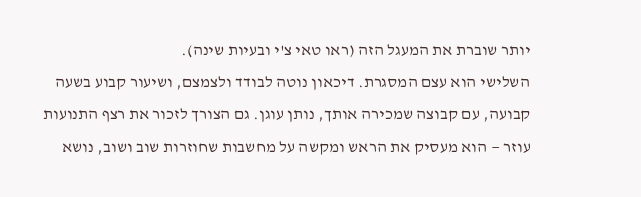יותר שוברת את המעגל הזה (ראו טאי צ'י ובעיות שינה).
השלישי הוא עצם המסגרת. דיכאון נוטה לבודד ולצמצם, ושיעור קבוע בשעה קבועה, עם קבוצה שמכירה אותך, נותן עוגן. גם הצורך לזכור את רצף התנועות עוזר — הוא מעסיק את הראש ומקשה על מחשבות שחוזרות שוב ושוב, נושא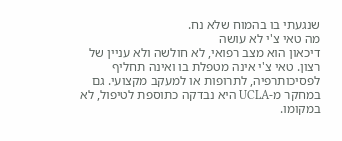שנגעתי בו בהמוח שלא נח.
מה טאי צ'י לא עושה
דיכאון הוא מצב רפואי, לא חולשה ולא עניין של רצון. טאי צ'י אינה מטפלת בו ואינה תחליף לפסיכותרפיה, לתרופות או למעקב מקצועי. גם במחקר מ-UCLA היא נבדקה כתוספת לטיפול, לא במקומו.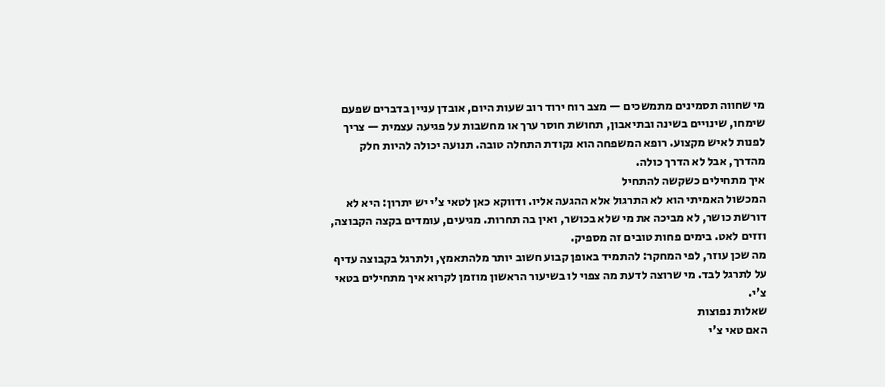מי שחווה תסמינים מתמשכים — מצב רוח ירוד רוב שעות היום, אובדן עניין בדברים שפעם שימחו, שינויים בשינה ובתיאבון, תחושת חוסר ערך או מחשבות על פגיעה עצמית — צריך לפנות לאיש מקצוע. רופא המשפחה הוא נקודת התחלה טובה. תנועה יכולה להיות חלק מהדרך, אבל לא הדרך כולה.
איך מתחילים כשקשה להתחיל
המכשול האמיתי הוא לא התרגול אלא ההגעה אליו. ודווקא כאן לטאי צ'י יש יתרון: היא לא דורשת כושר, לא מביכה את מי שלא בכושר, ואין בה תחרות. מגיעים, עומדים בקצה הקבוצה, וזזים לאט. בימים פחות טובים זה מספיק.
מה שכן עוזר, לפי המחקר: להתמיד באופן קבוע חשוב יותר מלהתאמץ, ולתרגל בקבוצה עדיף על לתרגל לבד. מי שרוצה לדעת מה צפוי לו בשיעור הראשון מוזמן לקרוא איך מתחילים בטאי צ'י.
שאלות נפוצות
האם טאי צ'י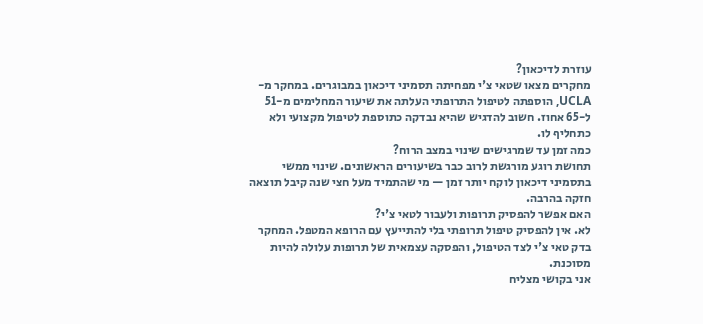עוזרת לדיכאון?
מחקרים מצאו שטאי צ'י מפחיתה תסמיני דיכאון במבוגרים. במחקר מ-UCLA, הוספתה לטיפול התרופתי העלתה את שיעור המחלימים מ-51 ל-65 אחוז. חשוב להדגיש שהיא נבדקה כתוספת לטיפול מקצועי ולא כתחליף לו.
כמה זמן עד שמרגישים שינוי במצב הרוח?
תחושת רוגע מורגשת לרוב כבר בשיעורים הראשונים. שינוי ממשי בתסמיני דיכאון לוקח יותר זמן — מי שהתמיד מעל חצי שנה קיבל תוצאה חזקה בהרבה.
האם אפשר להפסיק תרופות ולעבור לטאי צ'י?
לא. אין להפסיק טיפול תרופתי בלי להתייעץ עם הרופא המטפל. המחקר בדק טאי צ'י לצד הטיפול, והפסקה עצמאית של תרופות עלולה להיות מסוכנת.
אני בקושי מצליח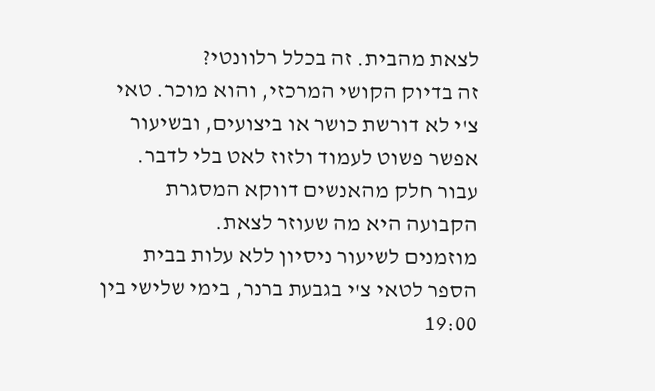לצאת מהבית. זה בכלל רלוונטי?
זה בדיוק הקושי המרכזי, והוא מוכר. טאי צ'י לא דורשת כושר או ביצועים, ובשיעור אפשר פשוט לעמוד ולזוז לאט בלי לדבר. עבור חלק מהאנשים דווקא המסגרת הקבועה היא מה שעוזר לצאת.
מוזמנים לשיעור ניסיון ללא עלות בבית הספר לטאי צ'י בגבעת ברנר, בימי שלישי בין 19:00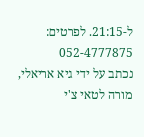ל-21:15. לפרטים: 052-4777875
נכתב על ידי גיא אריאלי, מורה לטאי צ'י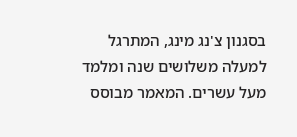בסגנון צ'נג מינג, המתרגל למעלה משלושים שנה ומלמד מעל עשרים. המאמר מבוסס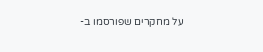על מחקרים שפורסמו ב-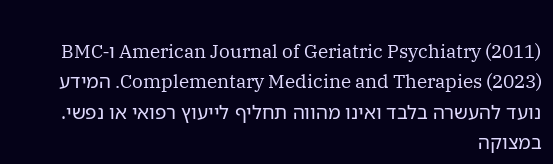American Journal of Geriatric Psychiatry (2011) ו-BMC Complementary Medicine and Therapies (2023). המידע נועד להעשרה בלבד ואינו מהווה תחליף לייעוץ רפואי או נפשי. במצוקה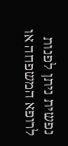נפשית ניתן לפנות לרופא המשפחה או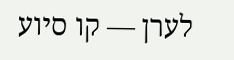לערן — קו סיוע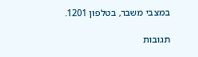במצבי משבר, בטלפון 1201.

תגובות